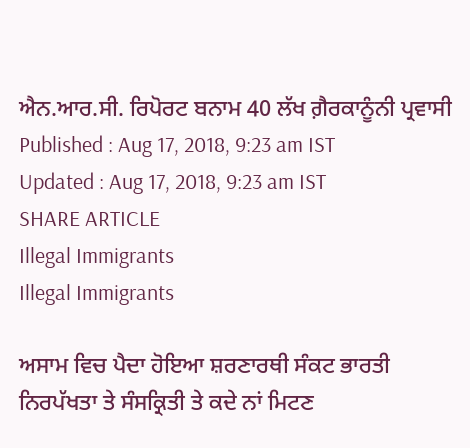ਐਨ.ਆਰ.ਸੀ. ਰਿਪੋਰਟ ਬਨਾਮ 40 ਲੱਖ ਗ਼ੈਰਕਾਨੂੰਨੀ ਪ੍ਰਵਾਸੀ
Published : Aug 17, 2018, 9:23 am IST
Updated : Aug 17, 2018, 9:23 am IST
SHARE ARTICLE
Illegal Immigrants
Illegal Immigrants

ਅਸਾਮ ਵਿਚ ਪੈਦਾ ਹੋਇਆ ਸ਼ਰਣਾਰਥੀ ਸੰਕਟ ਭਾਰਤੀ ਨਿਰਪੱਖਤਾ ਤੇ ਸੰਸਕ੍ਰਿਤੀ ਤੇ ਕਦੇ ਨਾਂ ਮਿਟਣ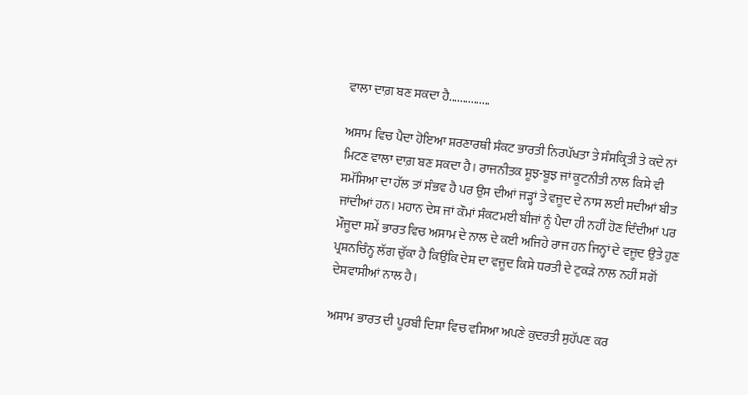ਵਾਲਾ ਦਾਗ਼ ਬਣ ਸਕਦਾ ਹੈ...............

ਅਸਾਮ ਵਿਚ ਪੈਦਾ ਹੋਇਆ ਸ਼ਰਣਾਰਥੀ ਸੰਕਟ ਭਾਰਤੀ ਨਿਰਪੱਖਤਾ ਤੇ ਸੰਸਕ੍ਰਿਤੀ ਤੇ ਕਦੇ ਨਾਂ ਮਿਟਣ ਵਾਲਾ ਦਾਗ਼ ਬਣ ਸਕਦਾ ਹੈ। ਰਾਜਨੀਤਕ ਸੂਝ-ਬੂਝ ਜਾਂ ਕੂਟਨੀਤੀ ਨਾਲ ਕਿਸੇ ਵੀ ਸਮੱਸਿਆ ਦਾ ਹੱਲ ਤਾਂ ਸੰਭਵ ਹੈ ਪਰ ਉਸ ਦੀਆਂ ਜੜ੍ਹਾਂ ਤੇ ਵਜੂਦ ਦੇ ਨਾਸ ਲਈ ਸਦੀਆਂ ਬੀਤ ਜਾਂਦੀਆਂ ਹਨ। ਮਹਾਨ ਦੇਸ਼ ਜਾਂ ਕੌਮਾਂ ਸੰਕਟਮਈ ਬੀਜਾਂ ਨੂੰ ਪੈਦਾ ਹੀ ਨਹੀਂ ਹੋਣ ਦਿੰਦੀਆਂ ਪਰ ਮੌਜੂਦਾ ਸਮੇਂ ਭਾਰਤ ਵਿਚ ਅਸਾਮ ਦੇ ਨਾਲ ਦੇ ਕਈ ਅਜਿਹੇ ਰਾਜ ਹਨ ਜਿਨ੍ਹਾਂ ਦੇ ਵਜੂਦ ਉਤੇ ਹੁਣ ਪ੍ਰਸ਼ਨਚਿੰਨ੍ਹ ਲੱਗ ਚੁੱਕਾ ਹੈ ਕਿਉਂਕਿ ਦੇਸ਼ ਦਾ ਵਜੂਦ ਕਿਸੇ ਧਰਤੀ ਦੇ ਟੁਕੜੇ ਨਾਲ ਨਹੀਂ ਸਗੋਂ ਦੇਸ਼ਵਾਸੀਆਂ ਨਾਲ ਹੈ।

ਅਸਾਮ ਭਾਰਤ ਦੀ ਪੂਰਬੀ ਦਿਸ਼ਾ ਵਿਚ ਵਸਿਆ ਅਪਣੇ ਕੁਦਰਤੀ ਸੁਹੱਪਣ ਕਰ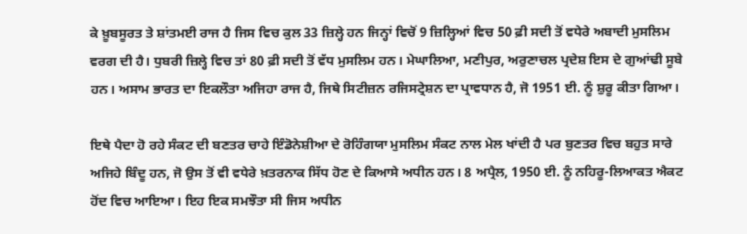ਕੇ ਖ਼ੂਬਸੂਰਤ ਤੇ ਸ਼ਾਂਤਮਈ ਰਾਜ ਹੈ ਜਿਸ ਵਿਚ ਕੁਲ 33 ਜ਼ਿਲ੍ਹੇ ਹਨ ਜਿਨ੍ਹਾਂ ਵਿਚੋਂ 9 ਜ਼ਿਲ੍ਹਿਆਂ ਵਿਚ 50 ਫ਼ੀ ਸਦੀ ਤੋਂ ਵਧੇਰੇ ਅਬਾਦੀ ਮੁਸਲਿਮ ਵਰਗ ਦੀ ਹੈ। ਧੁਬਰੀ ਜ਼ਿਲ੍ਹੇ ਵਿਚ ਤਾਂ 80 ਫ਼ੀ ਸਦੀ ਤੋਂ ਵੱਧ ਮੁਸਲਿਮ ਹਨ। ਮੇਘਾਲਿਆ, ਮਣੀਪੁਰ, ਅਰੁਣਾਚਲ ਪ੍ਰਦੇਸ਼ ਇਸ ਦੇ ਗੁਆਂਢੀ ਸੂਬੇ ਹਨ। ਅਸਾਮ ਭਾਰਤ ਦਾ ਇਕਲੌਤਾ ਅਜਿਹਾ ਰਾਜ ਹੈ, ਜਿਥੇ ਸਿਟੀਜ਼ਨ ਰਜਿਸਟ੍ਰੇਸ਼ਨ ਦਾ ਪ੍ਰਾਵਧਾਨ ਹੈ, ਜੋ 1951 ਈ. ਨੂੰ ਸ਼ੁਰੂ ਕੀਤਾ ਗਿਆ।

ਇਥੇ ਪੈਦਾ ਹੋ ਰਹੇ ਸੰਕਟ ਦੀ ਬਣਤਰ ਚਾਹੇ ਇੰਡੋਨੇਸ਼ੀਆ ਦੇ ਰੋਹਿੰਗਯਾ ਮੁਸਲਿਮ ਸੰਕਟ ਨਾਲ ਮੇਲ ਖਾਂਦੀ ਹੈ ਪਰ ਬੁਣਤਰ ਵਿਚ ਬਹੁਤ ਸਾਰੇ ਅਜਿਹੇ ਬਿੰਦੂ ਹਨ, ਜੋ ਉਸ ਤੋਂ ਵੀ ਵਧੇਰੇ ਖ਼ਤਰਨਾਕ ਸਿੱਧ ਹੋਣ ਦੇ ਕਿਆਸੇ ਅਧੀਨ ਹਨ। 8 ਅਪ੍ਰੈਲ, 1950 ਈ. ਨੂੰ ਨਹਿਰੂ-ਲਿਆਕਤ ਐਕਟ ਹੋਂਦ ਵਿਚ ਆਇਆ। ਇਹ ਇਕ ਸਮਝੌਤਾ ਸੀ ਜਿਸ ਅਧੀਨ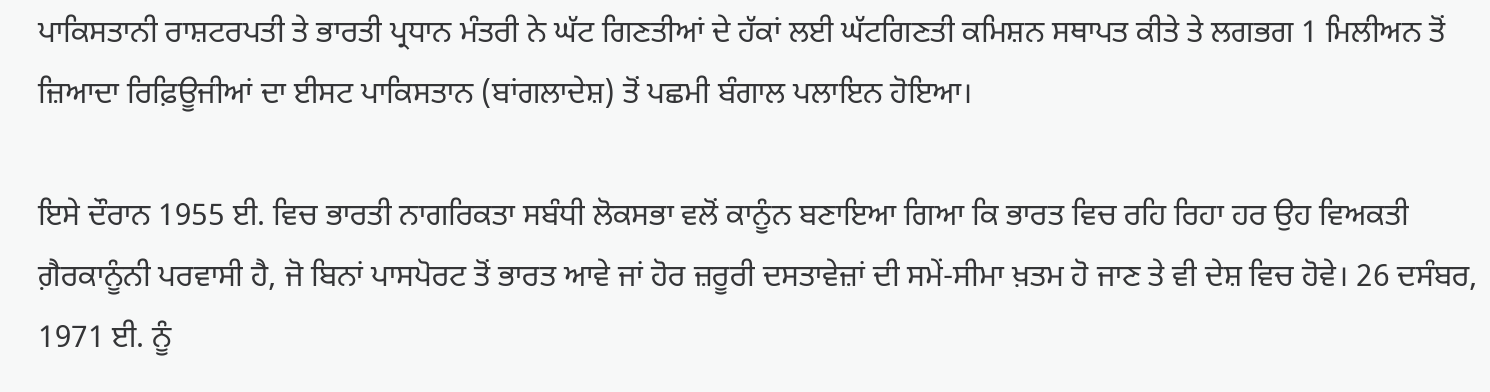ਪਾਕਿਸਤਾਨੀ ਰਾਸ਼ਟਰਪਤੀ ਤੇ ਭਾਰਤੀ ਪ੍ਰਧਾਨ ਮੰਤਰੀ ਨੇ ਘੱਟ ਗਿਣਤੀਆਂ ਦੇ ਹੱਕਾਂ ਲਈ ਘੱਟਗਿਣਤੀ ਕਮਿਸ਼ਨ ਸਥਾਪਤ ਕੀਤੇ ਤੇ ਲਗਭਗ 1 ਮਿਲੀਅਨ ਤੋਂ ਜ਼ਿਆਦਾ ਰਿਫ਼ਿਊਜੀਆਂ ਦਾ ਈਸਟ ਪਾਕਿਸਤਾਨ (ਬਾਂਗਲਾਦੇਸ਼) ਤੋਂ ਪਛਮੀ ਬੰਗਾਲ ਪਲਾਇਨ ਹੋਇਆ।

ਇਸੇ ਦੌਰਾਨ 1955 ਈ. ਵਿਚ ਭਾਰਤੀ ਨਾਗਰਿਕਤਾ ਸਬੰਧੀ ਲੋਕਸਭਾ ਵਲੋਂ ਕਾਨੂੰਨ ਬਣਾਇਆ ਗਿਆ ਕਿ ਭਾਰਤ ਵਿਚ ਰਹਿ ਰਿਹਾ ਹਰ ਉਹ ਵਿਅਕਤੀ ਗ਼ੈਰਕਾਨੂੰਨੀ ਪਰਵਾਸੀ ਹੈ, ਜੋ ਬਿਨਾਂ ਪਾਸਪੋਰਟ ਤੋਂ ਭਾਰਤ ਆਵੇ ਜਾਂ ਹੋਰ ਜ਼ਰੂਰੀ ਦਸਤਾਵੇਜ਼ਾਂ ਦੀ ਸਮੇਂ-ਸੀਮਾ ਖ਼ਤਮ ਹੋ ਜਾਣ ਤੇ ਵੀ ਦੇਸ਼ ਵਿਚ ਹੋਵੇ। 26 ਦਸੰਬਰ, 1971 ਈ. ਨੂੰ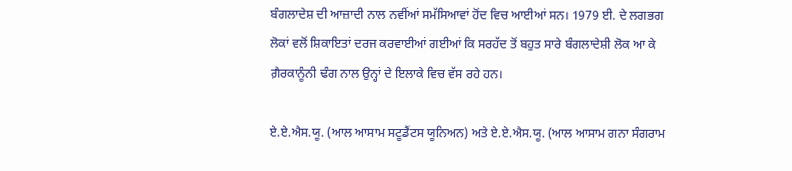ਬੰਗਲਾਦੇਸ਼ ਦੀ ਆਜ਼ਾਦੀ ਨਾਲ ਨਵੀਂਆਂ ਸਮੱਸਿਆਵਾਂ ਹੋਂਦ ਵਿਚ ਆਈਆਂ ਸਨ। 1979 ਈ. ਦੇ ਲਗਭਗ ਲੋਕਾਂ ਵਲੋਂ ਸ਼ਿਕਾਇਤਾਂ ਦਰਜ ਕਰਵਾਈਆਂ ਗਈਆਂ ਕਿ ਸਰਹੱਦ ਤੋਂ ਬਹੁਤ ਸਾਰੇ ਬੰਗਲਾਦੇਸ਼ੀ ਲੋਕ ਆ ਕੇ ਗ਼ੈਰਕਾਨੂੰਨੀ ਢੰਗ ਨਾਲ ਉਨ੍ਹਾਂ ਦੇ ਇਲਾਕੇ ਵਿਚ ਵੱਸ ਰਹੇ ਹਨ।

ਏ.ਏ.ਐਸ.ਯੂ. (ਆਲ ਆਸਾਮ ਸਟੂਡੈਂਟਸ ਯੂਨਿਅਨ) ਅਤੇ ਏ.ਏ.ਐਸ.ਯੂ. (ਆਲ ਆਸਾਮ ਗਨਾ ਸੰਗਰਾਮ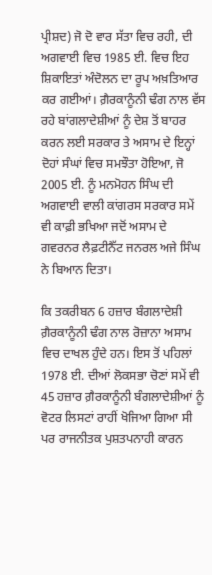ਪ੍ਰੀਸ਼ਦ) ਜੋ ਦੋ ਵਾਰ ਸੱਤਾ ਵਿਚ ਰਹੀ, ਦੀ ਅਗਵਾਈ ਵਿਚ 1985 ਈ. ਵਿਚ ਇਹ ਸ਼ਿਕਾਇਤਾਂ ਅੰਦੋਲਨ ਦਾ ਰੂਪ ਅਖ਼ਤਿਆਰ ਕਰ ਗਈਆਂ। ਗ਼ੈਰਕਾਨੂੰਨੀ ਢੰਗ ਨਾਲ ਵੱਸ ਰਹੇ ਬਾਂਗਲਾਦੇਸ਼ੀਆਂ ਨੂੰ ਦੇਸ਼ ਤੋਂ ਬਾਹਰ ਕਰਨ ਲਈ ਸਰਕਾਰ ਤੇ ਅਸਾਮ ਦੇ ਇਨ੍ਹਾਂ ਦੋਹਾਂ ਸੰਘਾਂ ਵਿਚ ਸਮਝੌਤਾ ਹੋਇਆ, ਜੋ 2005 ਈ. ਨੂੰ ਮਨਮੋਹਨ ਸਿੰਘ ਦੀ ਅਗਵਾਈ ਵਾਲੀ ਕਾਂਗਰਸ ਸਰਕਾਰ ਸਮੇਂ ਵੀ ਕਾਫ਼ੀ ਭਖਿਆ ਜਦੋਂ ਅਸਾਮ ਦੇ ਗਵਰਨਰ ਲੈਫ਼ਟੀਨੈੱਟ ਜਨਰਲ ਅਜੇ ਸਿੰਘ ਨੇ ਬਿਆਨ ਦਿਤਾ।

ਕਿ ਤਕਰੀਬਨ 6 ਹਜ਼ਾਰ ਬੰਗਲਾਦੇਸ਼ੀ ਗ਼ੈਰਕਾਨੂੰਨੀ ਢੰਗ ਨਾਲ ਰੋਜ਼ਾਨਾ ਅਸਾਮ ਵਿਚ ਦਾਖਲ ਹੁੰਦੇ ਹਨ। ਇਸ ਤੋਂ ਪਹਿਲਾਂ 1978 ਈ. ਦੀਆਂ ਲੋਕਸਭਾ ਚੋਣਾਂ ਸਮੇਂ ਵੀ 45 ਹਜ਼ਾਰ ਗ਼ੈਰਕਾਨੂੰਨੀ ਬੰਗਲਾਦੇਸ਼ੀਆਂ ਨੂੰ ਵੋਟਰ ਲਿਸਟਾਂ ਰਾਹੀਂ ਖੋਜਿਆ ਗਿਆ ਸੀ ਪਰ ਰਾਜਨੀਤਕ ਪੁਸ਼ਤਪਨਾਹੀ ਕਾਰਨ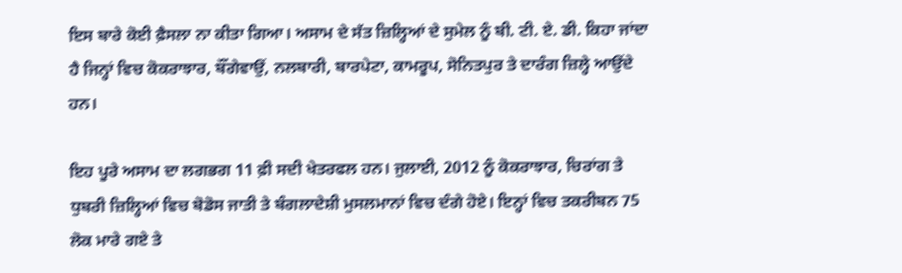ਇਸ ਬਾਰੇ ਕੋਈ ਫ਼ੈਸਲਾ ਨਾ ਕੀਤਾ ਗਿਆ। ਅਸਾਮ ਦੇ ਸੱਤ ਜ਼ਿਲ੍ਹਿਆਂ ਦੇ ਸੁਮੇਲ ਨੂੰ ਬੀ. ਟੀ. ਏ. ਡੀ. ਕਿਹਾ ਜਾਂਦਾ ਹੈ ਜਿਨ੍ਹਾਂ ਵਿਚ ਕੋਕਰਾਝਾਰ, ਬੌਂਗੇਵਾਉਂ, ਨਲਬਾਰੀ, ਬਾਰਪੇਟਾ, ਕਾਮਰੂਪ, ਸੋਨਿਤਪੁਰ ਤੇ ਦਾਰੰਗ ਜ਼ਿਲ੍ਹੇ ਆਉਂਦੇ ਹਨ।

ਇਹ ਪੂਰੇ ਅਸਾਮ ਦਾ ਲਗਭਗ 11 ਫ਼ੀ ਸਦੀ ਖੇਤਰਫਲ ਹਨ। ਜੁਲਾਈ, 2012 ਨੂੰ ਕੋਕਰਾਝਾਰ, ਚਿਰਾਂਗ ਤੇ ਧੁਬਰੀ ਜ਼ਿਲ੍ਹਿਆਂ ਵਿਚ ਬੋਡੋਸ ਜਾਤੀ ਤੇ ਬੰਗਲਾਦੇਸ਼ੀ ਮੁਸਲਮਾਨਾਂ ਵਿਚ ਦੰਗੇ ਹੋਏ। ਇਨ੍ਹਾਂ ਵਿਚ ਤਕਰੀਬਨ 75 ਲੋਕ ਮਾਰੇ ਗਏ ਤੇ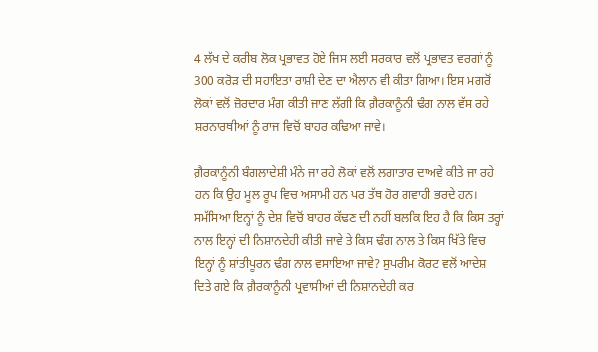4 ਲੱਖ ਦੇ ਕਰੀਬ ਲੋਕ ਪ੍ਰਭਾਵਤ ਹੋਏ ਜਿਸ ਲਈ ਸਰਕਾਰ ਵਲੋਂ ਪ੍ਰਭਾਵਤ ਵਰਗਾਂ ਨੂੰ 300 ਕਰੋੜ ਦੀ ਸਹਾਇਤਾ ਰਾਸ਼ੀ ਦੇਣ ਦਾ ਐਲਾਨ ਵੀ ਕੀਤਾ ਗਿਆ। ਇਸ ਮਗਰੋਂ ਲੋਕਾਂ ਵਲੋਂ ਜ਼ੋਰਦਾਰ ਮੰਗ ਕੀਤੀ ਜਾਣ ਲੱਗੀ ਕਿ ਗ਼ੈਰਕਾਨੂੰਨੀ ਢੰਗ ਨਾਲ ਵੱਸ ਰਹੇ ਸ਼ਰਨਾਰਥੀਆਂ ਨੂੰ ਰਾਜ ਵਿਚੋਂ ਬਾਹਰ ਕਢਿਆ ਜਾਵੇ।

ਗ਼ੈਰਕਾਨੂੰਨੀ ਬੰਗਲਾਦੇਸ਼ੀ ਮੰਨੇ ਜਾ ਰਹੇ ਲੋਕਾਂ ਵਲੋਂ ਲਗਾਤਾਰ ਦਾਅਵੇ ਕੀਤੇ ਜਾ ਰਹੇ ਹਨ ਕਿ ਉਹ ਮੂਲ ਰੂਪ ਵਿਚ ਅਸਾਮੀ ਹਨ ਪਰ ਤੱਥ ਹੋਰ ਗਵਾਹੀ ਭਰਦੇ ਹਨ। ਸਮੱਸਿਆ ਇਨ੍ਹਾਂ ਨੂੰ ਦੇਸ਼ ਵਿਚੋਂ ਬਾਹਰ ਕੱਢਣ ਦੀ ਨਹੀਂ ਬਲਕਿ ਇਹ ਹੈ ਕਿ ਕਿਸ ਤਰ੍ਹਾਂ ਨਾਲ ਇਨ੍ਹਾਂ ਦੀ ਨਿਸ਼ਾਨਦੇਹੀ ਕੀਤੀ ਜਾਵੇ ਤੇ ਕਿਸ ਢੰਗ ਨਾਲ ਤੇ ਕਿਸ ਖਿੱਤੇ ਵਿਚ ਇਨ੍ਹਾਂ ਨੂੰ ਸ਼ਾਂਤੀਪੂਰਨ ਢੰਗ ਨਾਲ ਵਸਾਇਆ ਜਾਵੇ? ਸੁਪਰੀਮ ਕੋਰਟ ਵਲੋਂ ਆਦੇਸ਼ ਦਿਤੇ ਗਏ ਕਿ ਗ਼ੈਰਕਾਨੂੰਨੀ ਪ੍ਰਵਾਸੀਆਂ ਦੀ ਨਿਸ਼ਾਨਦੇਹੀ ਕਰ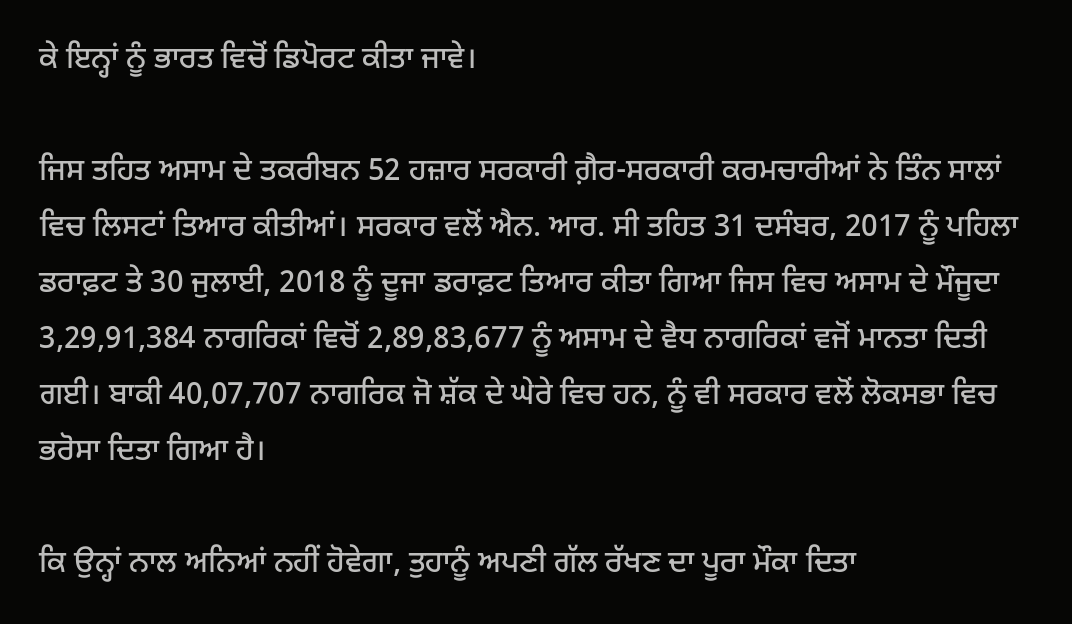ਕੇ ਇਨ੍ਹਾਂ ਨੂੰ ਭਾਰਤ ਵਿਚੋਂ ਡਿਪੋਰਟ ਕੀਤਾ ਜਾਵੇ।

ਜਿਸ ਤਹਿਤ ਅਸਾਮ ਦੇ ਤਕਰੀਬਨ 52 ਹਜ਼ਾਰ ਸਰਕਾਰੀ ਗ਼ੈਰ-ਸਰਕਾਰੀ ਕਰਮਚਾਰੀਆਂ ਨੇ ਤਿੰਨ ਸਾਲਾਂ ਵਿਚ ਲਿਸਟਾਂ ਤਿਆਰ ਕੀਤੀਆਂ। ਸਰਕਾਰ ਵਲੋਂ ਐਨ. ਆਰ. ਸੀ ਤਹਿਤ 31 ਦਸੰਬਰ, 2017 ਨੂੰ ਪਹਿਲਾ ਡਰਾਫ਼ਟ ਤੇ 30 ਜੁਲਾਈ, 2018 ਨੂੰ ਦੂਜਾ ਡਰਾਫ਼ਟ ਤਿਆਰ ਕੀਤਾ ਗਿਆ ਜਿਸ ਵਿਚ ਅਸਾਮ ਦੇ ਮੌਜੂਦਾ 3,29,91,384 ਨਾਗਰਿਕਾਂ ਵਿਚੋਂ 2,89,83,677 ਨੂੰ ਅਸਾਮ ਦੇ ਵੈਧ ਨਾਗਰਿਕਾਂ ਵਜੋਂ ਮਾਨਤਾ ਦਿਤੀ ਗਈ। ਬਾਕੀ 40,07,707 ਨਾਗਰਿਕ ਜੋ ਸ਼ੱਕ ਦੇ ਘੇਰੇ ਵਿਚ ਹਨ, ਨੂੰ ਵੀ ਸਰਕਾਰ ਵਲੋਂ ਲੋਕਸਭਾ ਵਿਚ ਭਰੋਸਾ ਦਿਤਾ ਗਿਆ ਹੈ।

ਕਿ ਉਨ੍ਹਾਂ ਨਾਲ ਅਨਿਆਂ ਨਹੀਂ ਹੋਵੇਗਾ, ਤੁਹਾਨੂੰ ਅਪਣੀ ਗੱਲ ਰੱਖਣ ਦਾ ਪੂਰਾ ਮੌਕਾ ਦਿਤਾ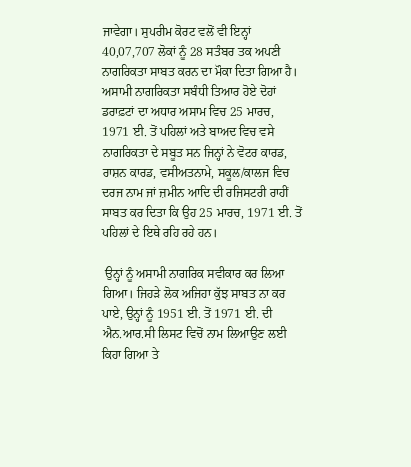ਜਾਵੇਗਾ। ਸੁਪਰੀਮ ਕੋਰਟ ਵਲੋਂ ਵੀ ਇਨ੍ਹਾਂ 40,07,707 ਲੋਕਾਂ ਨੂੰ 28 ਸਤੰਬਰ ਤਕ ਅਪਣੀ ਨਾਗਰਿਕਤਾ ਸਾਬਤ ਕਰਨ ਦਾ ਮੌਕਾ ਦਿਤਾ ਗਿਆ ਹੈ। ਅਸਾਮੀ ਨਾਗਰਿਕਤਾ ਸਬੰਧੀ ਤਿਆਰ ਹੋਏ ਦੋਹਾਂ ਡਰਾਫ਼ਟਾਂ ਦਾ ਅਧਾਰ ਅਸਾਮ ਵਿਚ 25 ਮਾਰਚ, 1971 ਈ. ਤੋਂ ਪਹਿਲਾਂ ਅਤੇ ਬਾਅਦ ਵਿਚ ਵਸੇ ਨਾਗਰਿਕਤਾ ਦੇ ਸਬੂਤ ਸਨ ਜਿਨ੍ਹਾਂ ਨੇ ਵੋਟਰ ਕਾਰਡ, ਰਾਸ਼ਨ ਕਾਰਡ, ਵਸੀਅਤਨਾਮੇ, ਸਕੂਲ/ਕਾਲਜ ਵਿਚ ਦਰਜ ਨਾਮ ਜਾਂ ਜ਼ਮੀਨ ਆਦਿ ਦੀ ਰਜਿਸਟਰੀ ਰਾਹੀਂ ਸਾਬਤ ਕਰ ਦਿਤਾ ਕਿ ਉਹ 25 ਮਾਰਚ, 1971 ਈ. ਤੋਂ ਪਹਿਲਾਂ ਦੇ ਇਥੇ ਰਹਿ ਰਹੇ ਹਨ।

 ਉਨ੍ਹਾਂ ਨੂੰ ਅਸਾਮੀ ਨਾਗਰਿਕ ਸਵੀਕਾਰ ਕਰ ਲਿਆ ਗਿਆ। ਜਿਹੜੇ ਲੋਕ ਅਜਿਹਾ ਕੁੱਝ ਸਾਬਤ ਨਾ ਕਰ ਪਾਏ, ਉਨ੍ਹਾਂ ਨੂੰ 1951 ਈ. ਤੋਂ 1971 ਈ. ਦੀ ਐਨ.ਆਰ.ਸੀ ਲਿਸਟ ਵਿਚੋਂ ਨਾਮ ਲਿਆਉਣ ਲਈ ਕਿਹਾ ਗਿਆ ਤੇ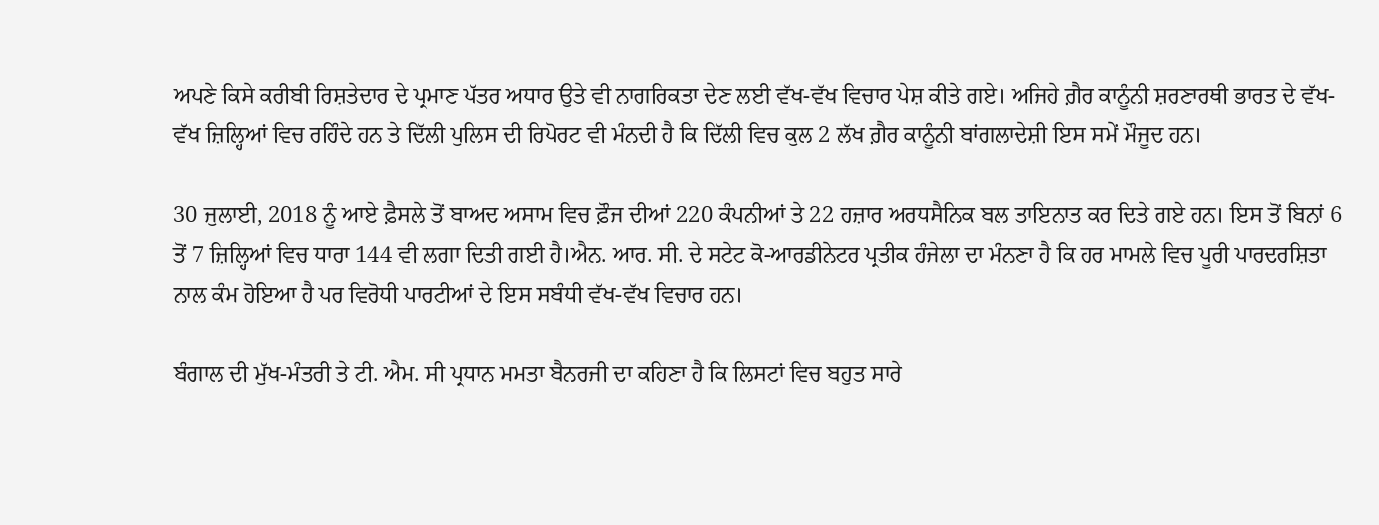ਅਪਣੇ ਕਿਸੇ ਕਰੀਬੀ ਰਿਸ਼ਤੇਦਾਰ ਦੇ ਪ੍ਰਮਾਣ ਪੱਤਰ ਅਧਾਰ ਉਤੇ ਵੀ ਨਾਗਰਿਕਤਾ ਦੇਣ ਲਈ ਵੱਖ-ਵੱਖ ਵਿਚਾਰ ਪੇਸ਼ ਕੀਤੇ ਗਏ। ਅਜਿਹੇ ਗ਼ੈਰ ਕਾਨੂੰਨੀ ਸ਼ਰਣਾਰਥੀ ਭਾਰਤ ਦੇ ਵੱਖ-ਵੱਖ ਜ਼ਿਲ੍ਹਿਆਂ ਵਿਚ ਰਹਿੰਦੇ ਹਨ ਤੇ ਦਿੱਲੀ ਪੁਲਿਸ ਦੀ ਰਿਪੋਰਟ ਵੀ ਮੰਨਦੀ ਹੈ ਕਿ ਦਿੱਲੀ ਵਿਚ ਕੁਲ 2 ਲੱਖ ਗ਼ੈਰ ਕਾਨੂੰਨੀ ਬਾਂਗਲਾਦੇਸ਼ੀ ਇਸ ਸਮੇਂ ਮੌਜੂਦ ਹਨ।

30 ਜੁਲਾਈ, 2018 ਨੂੰ ਆਏ ਫ਼ੈਸਲੇ ਤੋਂ ਬਾਅਦ ਅਸਾਮ ਵਿਚ ਫ਼ੌਜ ਦੀਆਂ 220 ਕੰਪਨੀਆਂ ਤੇ 22 ਹਜ਼ਾਰ ਅਰਧਸੈਨਿਕ ਬਲ ਤਾਇਨਾਤ ਕਰ ਦਿਤੇ ਗਏ ਹਨ। ਇਸ ਤੋਂ ਬਿਨਾਂ 6 ਤੋਂ 7 ਜ਼ਿਲ੍ਹਿਆਂ ਵਿਚ ਧਾਰਾ 144 ਵੀ ਲਗਾ ਦਿਤੀ ਗਈ ਹੈ।ਐਨ. ਆਰ. ਸੀ. ਦੇ ਸਟੇਟ ਕੋ-ਆਰਡੀਨੇਟਰ ਪ੍ਰਤੀਕ ਹੰਜੇਲਾ ਦਾ ਮੰਨਣਾ ਹੈ ਕਿ ਹਰ ਮਾਮਲੇ ਵਿਚ ਪੂਰੀ ਪਾਰਦਰਸ਼ਿਤਾ ਨਾਲ ਕੰਮ ਹੋਇਆ ਹੈ ਪਰ ਵਿਰੋਧੀ ਪਾਰਟੀਆਂ ਦੇ ਇਸ ਸਬੰਧੀ ਵੱਖ-ਵੱਖ ਵਿਚਾਰ ਹਨ।

ਬੰਗਾਲ ਦੀ ਮੁੱਖ-ਮੰਤਰੀ ਤੇ ਟੀ. ਐਮ. ਸੀ ਪ੍ਰਧਾਨ ਮਮਤਾ ਬੈਨਰਜੀ ਦਾ ਕਹਿਣਾ ਹੈ ਕਿ ਲਿਸਟਾਂ ਵਿਚ ਬਹੁਤ ਸਾਰੇ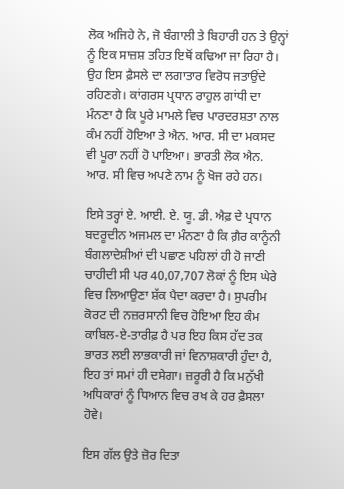ਲੋਕ ਅਜਿਹੇ ਨੇ, ਜੋ ਬੰਗਾਲੀ ਤੇ ਬਿਹਾਰੀ ਹਨ ਤੇ ਉਨ੍ਹਾਂ ਨੂੰ ਇਕ ਸਾਜ਼ਸ਼ ਤਹਿਤ ਇਥੋਂ ਕਢਿਆ ਜਾ ਰਿਹਾ ਹੈ। ਉਹ ਇਸ ਫ਼ੈਸਲੇ ਦਾ ਲਗਾਤਾਰ ਵਿਰੋਧ ਜਤਾਉਂਦੇ ਰਹਿਣਗੇ। ਕਾਂਗਰਸ ਪ੍ਰਧਾਨ ਰਾਹੁਲ ਗਾਂਧੀ ਦਾ ਮੰਨਣਾ ਹੈ ਕਿ ਪੂਰੇ ਮਾਮਲੇ ਵਿਚ ਪਾਰਦਰਸ਼ਤਾ ਨਾਲ ਕੰਮ ਨਹੀਂ ਹੋਇਆ ਤੇ ਐਨ. ਆਰ. ਸੀ ਦਾ ਮਕਸਦ ਵੀ ਪੂਰਾ ਨਹੀਂ ਹੋ ਪਾਇਆ। ਭਾਰਤੀ ਲੋਕ ਐਨ. ਆਰ. ਸੀ ਵਿਚ ਅਪਣੇ ਨਾਮ ਨੂੰ ਖੋਜ ਰਹੇ ਹਨ।

ਇਸੇ ਤਰ੍ਹਾਂ ਏ. ਆਈ. ਏ. ਯੂ. ਡੀ. ਐਫ਼ ਦੇ ਪ੍ਰਧਾਨ ਬਦਰੂਦੀਨ ਅਜਮਲ ਦਾ ਮੰਨਣਾ ਹੈ ਕਿ ਗ਼ੈਰ ਕਾਨੂੰਨੀ ਬੰਗਲਾਦੇਸ਼ੀਆਂ ਦੀ ਪਛਾਣ ਪਹਿਲਾਂ ਹੀ ਹੋ ਜਾਣੀ ਚਾਹੀਦੀ ਸੀ ਪਰ 40,07,707 ਲੋਕਾਂ ਨੂੰ ਇਸ ਘੇਰੇ ਵਿਚ ਲਿਆਉਣਾ ਸ਼ੱਕ ਪੈਦਾ ਕਰਦਾ ਹੈ। ਸੁਪਰੀਮ ਕੋਰਟ ਦੀ ਨਜ਼ਰਸਾਨੀ ਵਿਚ ਹੋਇਆ ਇਹ ਕੰਮ ਕਾਬਿਲ-ਏ-ਤਾਰੀਫ਼ ਹੈ ਪਰ ਇਹ ਕਿਸ ਹੱਦ ਤਕ ਭਾਰਤ ਲਈ ਲਾਭਕਾਰੀ ਜਾਂ ਵਿਨਾਸ਼ਕਾਰੀ ਹੁੰਦਾ ਹੈ, ਇਹ ਤਾਂ ਸਮਾਂ ਹੀ ਦਸੇਗਾ। ਜ਼ਰੂਰੀ ਹੈ ਕਿ ਮਨੁੱਖੀ ਅਧਿਕਾਰਾਂ ਨੂੰ ਧਿਆਨ ਵਿਚ ਰਖ ਕੇ ਹਰ ਫ਼ੈਸਲਾ ਹੋਵੇ।

ਇਸ ਗੱਲ ਉਤੇ ਜ਼ੋਰ ਦਿਤਾ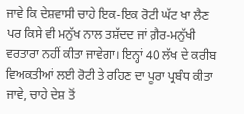ਜਾਵੇ ਕਿ ਦੇਸ਼ਵਾਸੀ ਚਾਹੇ ਇਕ-ਇਕ ਰੋਟੀ ਘੱਟ ਖਾ ਲੈਣ ਪਰ ਕਿਸੇ ਵੀ ਮਨੁੱਖ ਨਾਲ ਤਸ਼ੱਦਦ ਜਾਂ ਗ਼ੈਰ-ਮਨੁੱਖੀ ਵਰਤਾਰਾ ਨਹੀਂ ਕੀਤਾ ਜਾਵੇਗਾ। ਇਨ੍ਹਾਂ 40 ਲੱਖ ਦੇ ਕਰੀਬ ਵਿਅਕਤੀਆਂ ਲਈ ਰੋਟੀ ਤੇ ਰਹਿਣ ਦਾ ਪੂਰਾ ਪ੍ਰਬੰਧ ਕੀਤਾ ਜਾਵੇ, ਚਾਹੇ ਦੇਸ਼ ਤੋਂ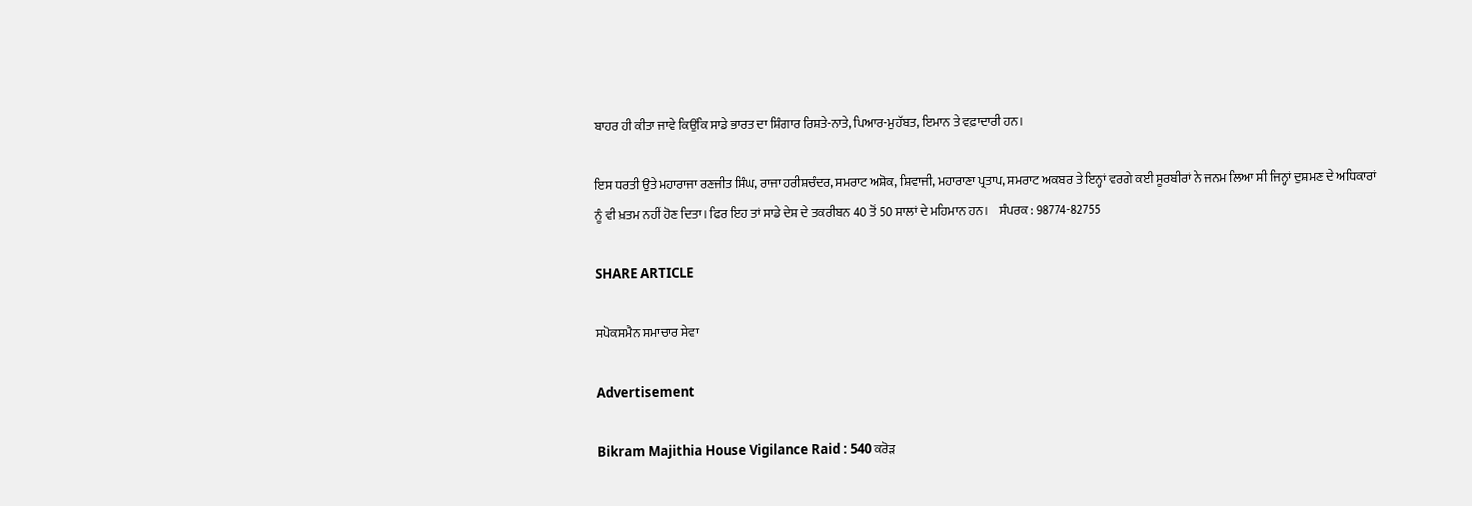ਬਾਹਰ ਹੀ ਕੀਤਾ ਜਾਵੇ ਕਿਉਂਕਿ ਸਾਡੇ ਭਾਰਤ ਦਾ ਸ਼ਿੰਗਾਰ ਰਿਸ਼ਤੇ-ਨਾਤੇ, ਪਿਆਰ-ਮੁਹੱਬਤ, ਇਮਾਨ ਤੇ ਵਫ਼ਾਦਾਰੀ ਹਨ।

ਇਸ ਧਰਤੀ ਉਤੇ ਮਹਾਰਾਜਾ ਰਣਜੀਤ ਸਿੰਘ, ਰਾਜਾ ਹਰੀਸ਼ਚੰਦਰ, ਸਮਰਾਟ ਅਸ਼ੋਕ, ਸ਼ਿਵਾਜੀ, ਮਹਾਰਾਣਾ ਪ੍ਰਤਾਪ, ਸਮਰਾਟ ਅਕਬਰ ਤੇ ਇਨ੍ਹਾਂ ਵਰਗੇ ਕਈ ਸੂਰਬੀਰਾਂ ਨੇ ਜਨਮ ਲਿਆ ਸੀ ਜਿਨ੍ਹਾਂ ਦੁਸ਼ਮਣ ਦੇ ਅਧਿਕਾਰਾਂ ਨੂੰ ਵੀ ਖ਼ਤਮ ਨਹੀਂ ਹੋਣ ਦਿਤਾ। ਫਿਰ ਇਹ ਤਾਂ ਸਾਡੇ ਦੇਸ਼ ਦੇ ਤਕਰੀਬਨ 40 ਤੋਂ 50 ਸਾਲਾਂ ਦੇ ਮਹਿਮਾਨ ਹਨ।    ਸੰਪਰਕ : 98774-82755

SHARE ARTICLE

ਸਪੋਕਸਮੈਨ ਸਮਾਚਾਰ ਸੇਵਾ

Advertisement

Bikram Majithia House Vigilance Raid : 540 ਕਰੋੜ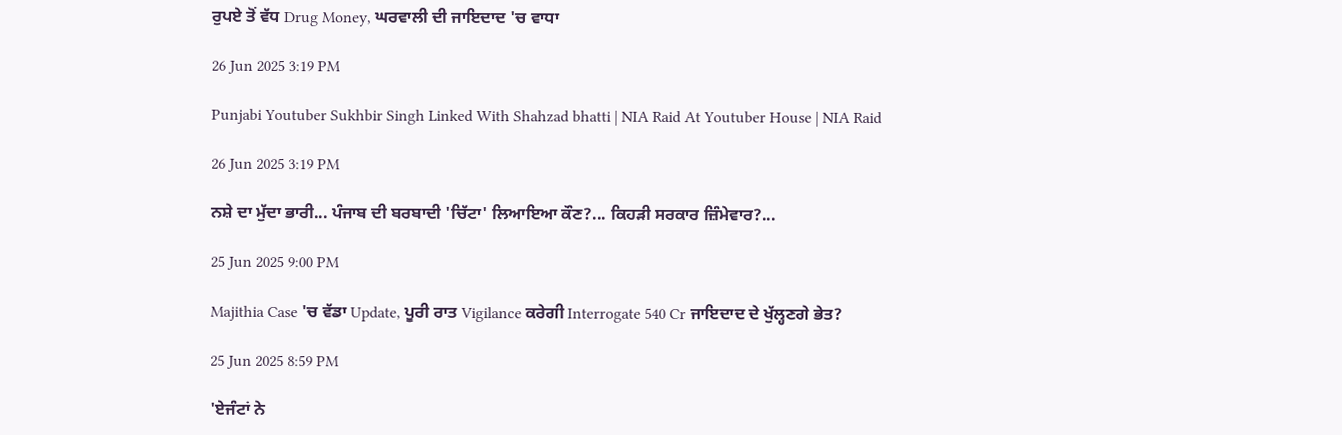ਰੁਪਏ ਤੋਂ ਵੱਧ Drug Money, ਘਰਵਾਲੀ ਦੀ ਜਾਇਦਾਦ 'ਚ ਵਾਧਾ

26 Jun 2025 3:19 PM

Punjabi Youtuber Sukhbir Singh Linked With Shahzad bhatti | NIA Raid At Youtuber House | NIA Raid

26 Jun 2025 3:19 PM

ਨਸ਼ੇ ਦਾ ਮੁੱਦਾ ਭਾਰੀ... ਪੰਜਾਬ ਦੀ ਬਰਬਾਦੀ 'ਚਿੱਟਾ' ਲਿਆਇਆ ਕੌਣ?... ਕਿਹੜੀ ਸਰਕਾਰ ਜ਼ਿੰਮੇਵਾਰ?...

25 Jun 2025 9:00 PM

Majithia Case 'ਚ ਵੱਡਾ Update, ਪੂਰੀ ਰਾਤ Vigilance ਕਰੇਗੀ Interrogate 540 Cr ਜਾਇਦਾਦ ਦੇ ਖੁੱਲ੍ਹਣਗੇ ਭੇਤ?

25 Jun 2025 8:59 PM

'ਏਜੰਟਾਂ ਨੇ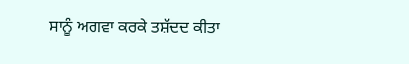ਸਾਨੂੰ ਅਗਵਾ ਕਰਕੇ ਤਸ਼ੱਦਦ ਕੀਤਾ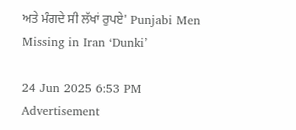ਅਤੇ ਮੰਗਦੇ ਸੀ ਲੱਖਾਂ ਰੁਪਏ' Punjabi Men Missing in Iran ‘Dunki’

24 Jun 2025 6:53 PM
Advertisement